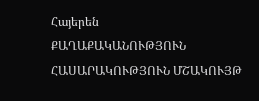Հայերեն
ՔԱՂԱՔԱԿԱՆՈՒԹՅՈՒՆ ՀԱՍԱՐԱԿՈՒԹՅՈՒՆ ՄՇԱԿՈՒՅԹ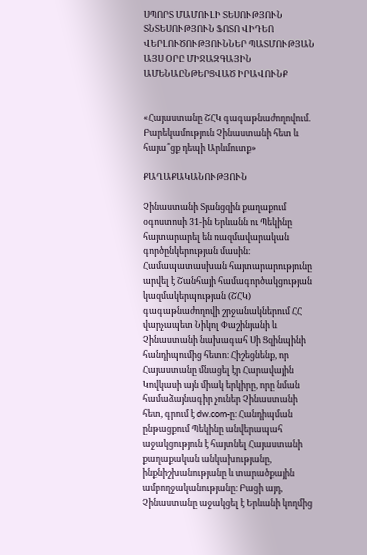ՍՊՈՐՏ ՄԱՄՈՒԼԻ ՏԵՍՈՒԹՅՈՒՆ ՏՆՏԵՍՈՒԹՅՈՒՆ ՖՈՏՈ ՎԻԴԵՈ ՎԵՐԼՈՒԾՈՒԹՅՈՒՆՆԵՐ ՊԱՏՄՈՒԹՅԱՆ ԱՅՍ ՕՐԸ ՄԻՋԱԶԳԱՅԻՆ ԱՄԵՆԱԸՆԹԵՐՑՎԱԾ ԻՐԱՎՈՒՆՔ


«Հայաստանը ՇՀԿ գագաթնաժողովում. Բարեկամություն Չինաստանի հետ և հայա՞ցք դեպի Արևմուտք»

ՔԱՂԱՔԱԿԱՆՈՒԹՅՈՒՆ

Չինաստանի Տյանցզին քաղաքում օգոստոսի 31-ին Երևանն ու Պեկինը հայտարարել են ռազմավարական գործընկերության մասին։ Համապատասխան հայտարարությունը արվել է Շանհայի համագործակցության կազմակերպության (ՇՀԿ) գագաթնաժողովի շրջանակներում ՀՀ վարչապետ Նիկոլ Փաշինյանի և Չինաստանի նախագահ Սի Ցզինպինի հանդիպումից հետո։ Հիշեցնենք, որ Հայաստանը մնացել էր Հարավային Կովկասի այն միակ երկիրը, որը նման համաձայնագիր չուներ Չինաստանի հետ, գրում է dw.com-ը։ Հանդիպման ընթացքում Պեկինը անվերապահ աջակցություն է հայտնել Հայաստանի քաղաքական անկախությանը, ինքնիշխանությանը և տարածքային ամբողջականությանը։ Բացի այդ, Չինաստանը աջակցել է Երևանի կողմից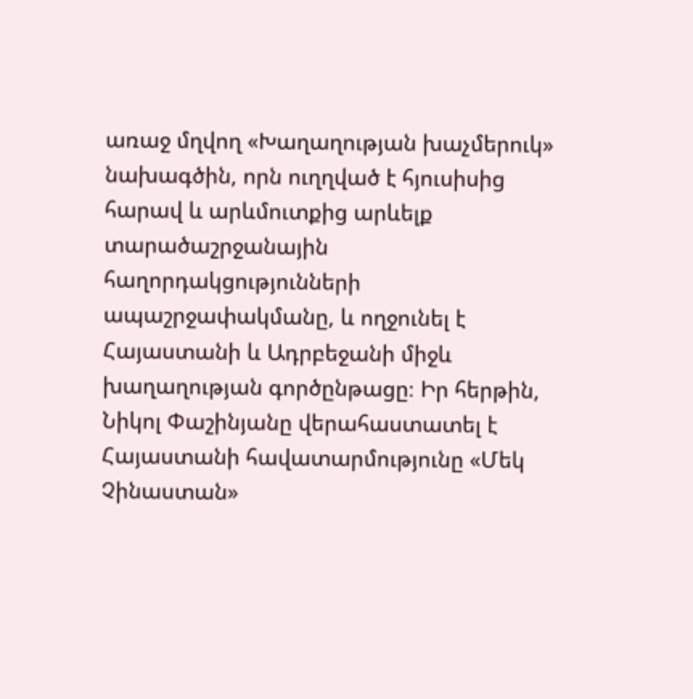առաջ մղվող «Խաղաղության խաչմերուկ» նախագծին, որն ուղղված է հյուսիսից հարավ և արևմուտքից արևելք տարածաշրջանային հաղորդակցությունների ապաշրջափակմանը, և ողջունել է Հայաստանի և Ադրբեջանի միջև խաղաղության գործընթացը։ Իր հերթին, Նիկոլ Փաշինյանը վերահաստատել է Հայաստանի հավատարմությունը «Մեկ Չինաստան»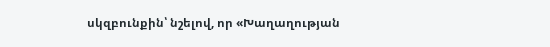սկզբունքին՝ նշելով, որ «Խաղաղության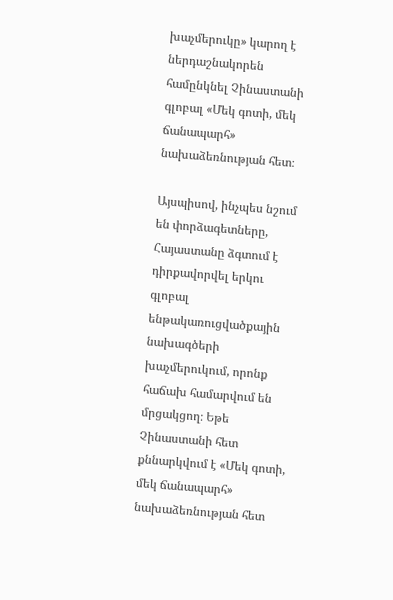խաչմերուկը» կարող է ներդաշնակորեն համընկնել Չինաստանի գլոբալ «Մեկ գոտի, մեկ ճանապարհ» նախաձեռնության հետ։

Այսպիսով, ինչպես նշում են փորձագետները, Հայաստանը ձգտում է դիրքավորվել երկու գլոբալ ենթակառուցվածքային նախագծերի խաչմերուկում, որոնք հաճախ համարվում են մրցակցող։ Եթե Չինաստանի հետ քննարկվում է «Մեկ գոտի, մեկ ճանապարհ» նախաձեռնության հետ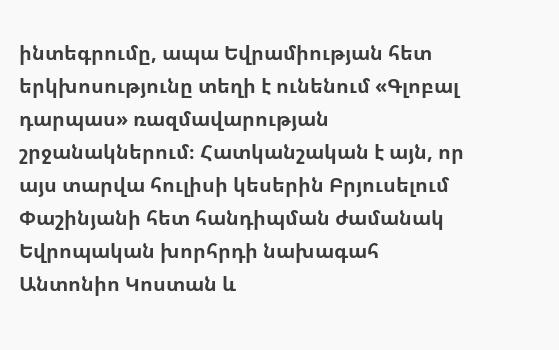ինտեգրումը, ապա Եվրամիության հետ երկխոսությունը տեղի է ունենում «Գլոբալ դարպաս» ռազմավարության շրջանակներում։ Հատկանշական է այն, որ այս տարվա հուլիսի կեսերին Բրյուսելում Փաշինյանի հետ հանդիպման ժամանակ Եվրոպական խորհրդի նախագահ Անտոնիո Կոստան և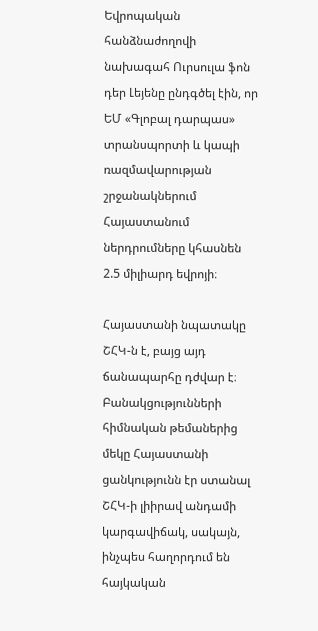Եվրոպական հանձնաժողովի նախագահ Ուրսուլա ֆոն դեր Լեյենը ընդգծել էին, որ ԵՄ «Գլոբալ դարպաս» տրանսպորտի և կապի ռազմավարության շրջանակներում Հայաստանում ներդրումները կհասնեն 2.5 միլիարդ եվրոյի։

Հայաստանի նպատակը ՇՀԿ-ն է, բայց այդ ճանապարհը դժվար է։ Բանակցությունների հիմնական թեմաներից մեկը Հայաստանի ցանկությունն էր ստանալ ՇՀԿ-ի լիիրավ անդամի կարգավիճակ, սակայն, ինչպես հաղորդում են հայկական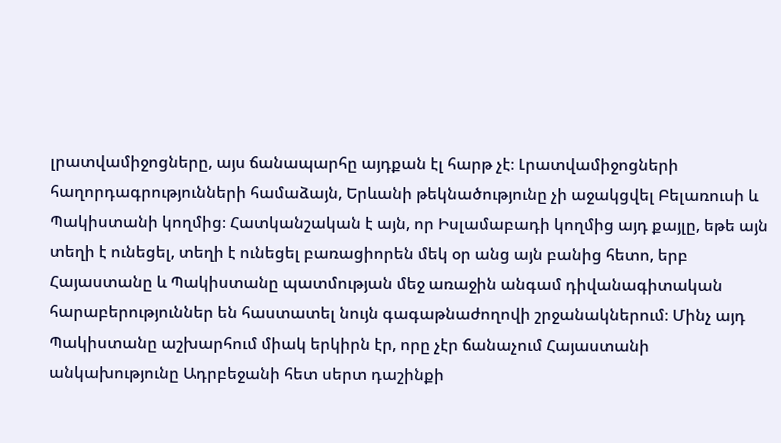լրատվամիջոցները, այս ճանապարհը այդքան էլ հարթ չէ։ Լրատվամիջոցների հաղորդագրությունների համաձայն, Երևանի թեկնածությունը չի աջակցվել Բելառուսի և Պակիստանի կողմից։ Հատկանշական է այն, որ Իսլամաբադի կողմից այդ քայլը, եթե այն տեղի է ունեցել, տեղի է ունեցել բառացիորեն մեկ օր անց այն բանից հետո, երբ Հայաստանը և Պակիստանը պատմության մեջ առաջին անգամ դիվանագիտական հարաբերություններ են հաստատել նույն գագաթնաժողովի շրջանակներում։ Մինչ այդ Պակիստանը աշխարհում միակ երկիրն էր, որը չէր ճանաչում Հայաստանի անկախությունը Ադրբեջանի հետ սերտ դաշինքի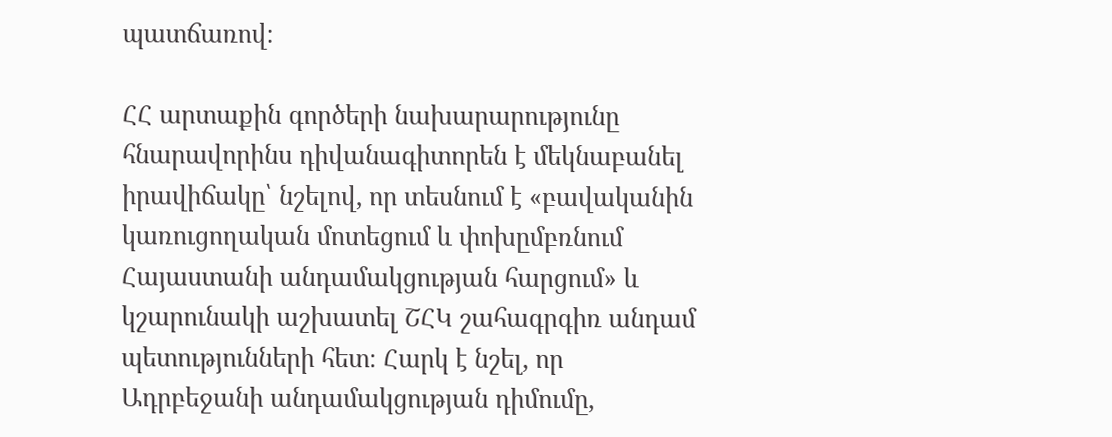պատճառով։

ՀՀ արտաքին գործերի նախարարությունը հնարավորինս դիվանագիտորեն է մեկնաբանել իրավիճակը՝ նշելով, որ տեսնում է «բավականին կառուցողական մոտեցում և փոխըմբռնում Հայաստանի անդամակցության հարցում» և կշարունակի աշխատել ՇՀԿ շահագրգիռ անդամ պետությունների հետ։ Հարկ է նշել, որ Ադրբեջանի անդամակցության դիմումը,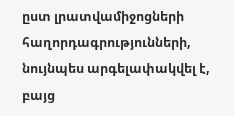ըստ լրատվամիջոցների հաղորդագրությունների, նույնպես արգելափակվել է, բայց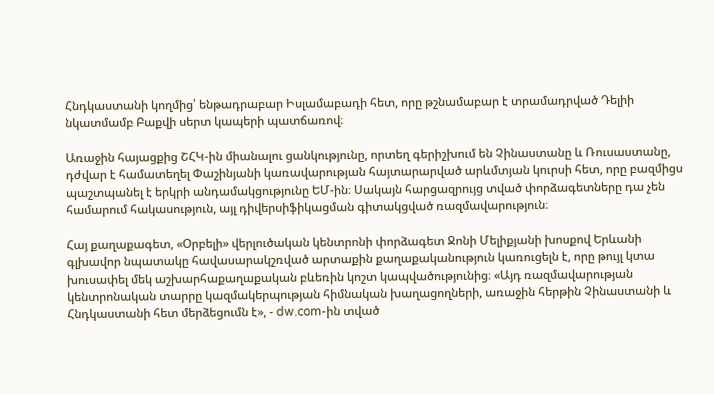Հնդկաստանի կողմից՝ ենթադրաբար Իսլամաբադի հետ, որը թշնամաբար է տրամադրված Դելիի նկատմամբ Բաքվի սերտ կապերի պատճառով։

Առաջին հայացքից ՇՀԿ-ին միանալու ցանկությունը, որտեղ գերիշխում են Չինաստանը և Ռուսաստանը, դժվար է համատեղել Փաշինյանի կառավարության հայտարարված արևմտյան կուրսի հետ, որը բազմիցս պաշտպանել է երկրի անդամակցությունը ԵՄ-ին։ Սակայն հարցազրույց տված փորձագետները դա չեն համարում հակասություն, այլ դիվերսիֆիկացման գիտակցված ռազմավարություն։

Հայ քաղաքագետ, «Օրբելի» վերլուծական կենտրոնի փորձագետ Ջոնի Մելիքյանի խոսքով Երևանի գլխավոր նպատակը հավասարակշռված արտաքին քաղաքականություն կառուցելն է, որը թույլ կտա խուսափել մեկ աշխարհաքաղաքական բևեռին կոշտ կապվածությունից։ «Այդ ռազմավարության կենտրոնական տարրը կազմակերպության հիմնական խաղացողների, առաջին հերթին Չինաստանի և Հնդկաստանի հետ մերձեցումն է», - dw.com-ին տված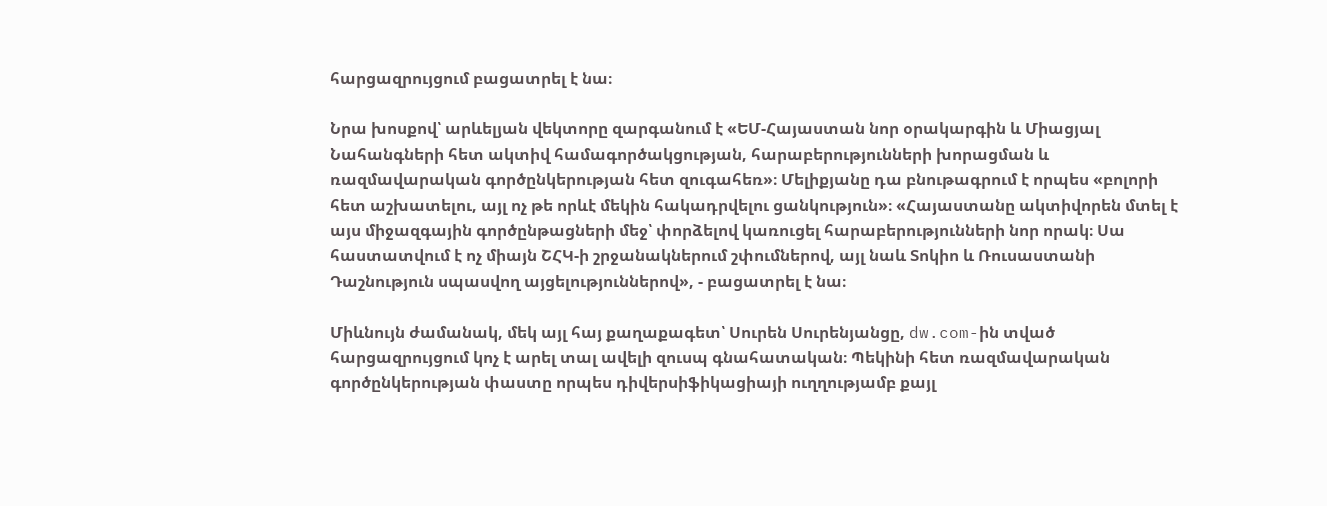հարցազրույցում բացատրել է նա։

Նրա խոսքով՝ արևելյան վեկտորը զարգանում է «ԵՄ-Հայաստան նոր օրակարգին և Միացյալ Նահանգների հետ ակտիվ համագործակցության, հարաբերությունների խորացման և ռազմավարական գործընկերության հետ զուգահեռ»։ Մելիքյանը դա բնութագրում է որպես «բոլորի հետ աշխատելու, այլ ոչ թե որևէ մեկին հակադրվելու ցանկություն»։ «Հայաստանը ակտիվորեն մտել է այս միջազգային գործընթացների մեջ՝ փորձելով կառուցել հարաբերությունների նոր որակ։ Սա հաստատվում է ոչ միայն ՇՀԿ-ի շրջանակներում շփումներով, այլ նաև Տոկիո և Ռուսաստանի Դաշնություն սպասվող այցելություններով», - բացատրել է նա։

Միևնույն ժամանակ, մեկ այլ հայ քաղաքագետ՝ Սուրեն Սուրենյանցը, dw.com-ին տված հարցազրույցում կոչ է արել տալ ավելի զուսպ գնահատական։ Պեկինի հետ ռազմավարական գործընկերության փաստը որպես դիվերսիֆիկացիայի ուղղությամբ քայլ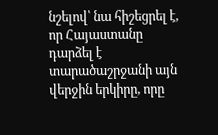նշելով՝ նա հիշեցրել է, որ Հայաստանը դարձել է տարածաշրջանի այն վերջին երկիրը, որը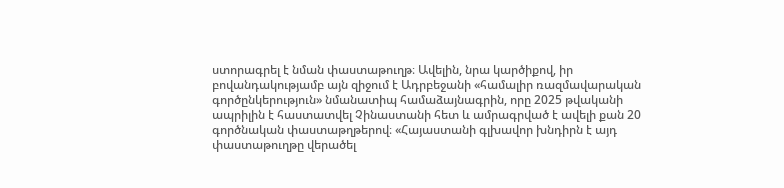ստորագրել է նման փաստաթուղթ։ Ավելին, նրա կարծիքով, իր բովանդակությամբ այն զիջում է Ադրբեջանի «համալիր ռազմավարական գործընկերություն» նմանատիպ համաձայնագրին, որը 2025 թվականի ապրիլին է հաստատվել Չինաստանի հետ և ամրագրված է ավելի քան 20 գործնական փաստաթղթերով։ «Հայաստանի գլխավոր խնդիրն է այդ փաստաթուղթը վերածել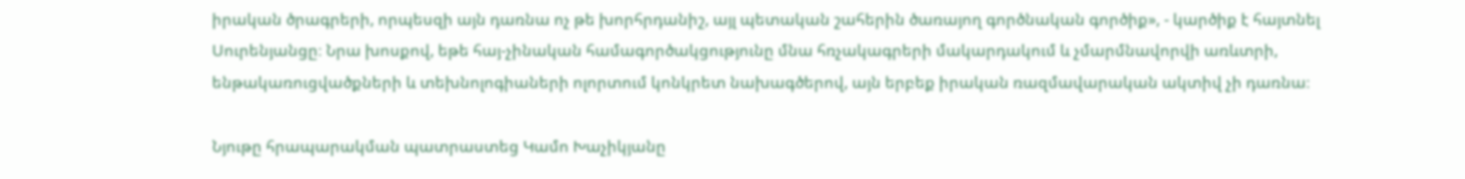իրական ծրագրերի, որպեսզի այն դառնա ոչ թե խորհրդանիշ, այլ պետական շահերին ծառայող գործնական գործիք», - կարծիք է հայտնել Սուրենյանցը։ Նրա խոսքով, եթե հայ-չինական համագործակցությունը մնա հռչակագրերի մակարդակում և չմարմնավորվի առևտրի, ենթակառուցվածքների և տեխնոլոգիաների ոլորտում կոնկրետ նախագծերով, այն երբեք իրական ռազմավարական ակտիվ չի դառնա։

Նյութը հրապարակման պատրաստեց Կամո Խաչիկյանը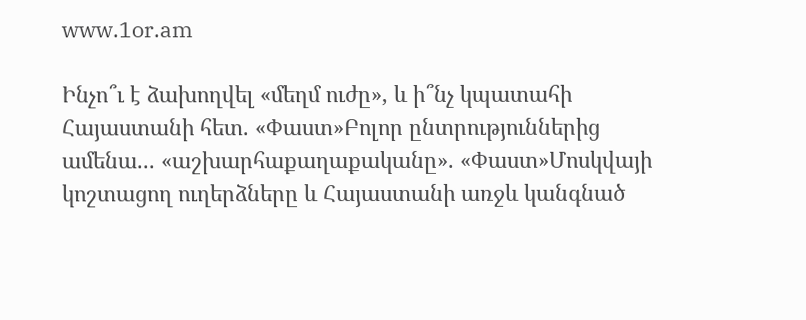www.1or.am

Ինչո՞ւ է ձախողվել «մեղմ ուժը», և ի՞նչ կպատահի Հայաստանի հետ. «Փաստ»Բոլոր ընտրություններից ամենա... «աշխարհաքաղաքականը». «Փաստ»Մոսկվայի կոշտացող ուղերձները և Հայաստանի առջև կանգնած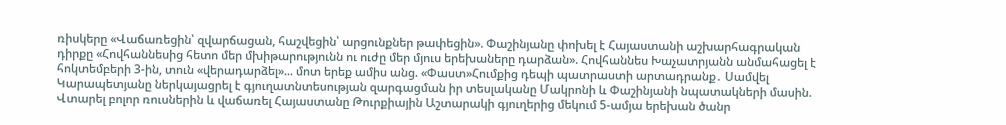ռիսկերը «Վաճառեցին՝ զվարճացան, հաշվեցին՝ արցունքներ թափեցին». Փաշինյանը փոխել է Հայաստանի աշխարհագրական դիրքը «Հովհաննեսից հետո մեր մխիթարությունն ու ուժը մեր մյուս երեխաները դարձան». Հովհաննես Խաչատրյանն անմահացել է հոկտեմբերի 3-ին, տուն «վերադարձել»... մոտ երեք ամիս անց. «Փաստ»Հումքից դեպի պատրաստի արտադրանք․ Սամվել Կարապետյանը ներկայացրել է գյուղատնտեսության զարգացման իր տեսլականը Մակրոնի և Փաշինյանի նպատակների մասին. Վտարել բոլոր ռուսներին և վաճառել Հայաստանը Թուրքիային Աշտարակի գյուղերից մեկում 5-ամյա երեխան ծանր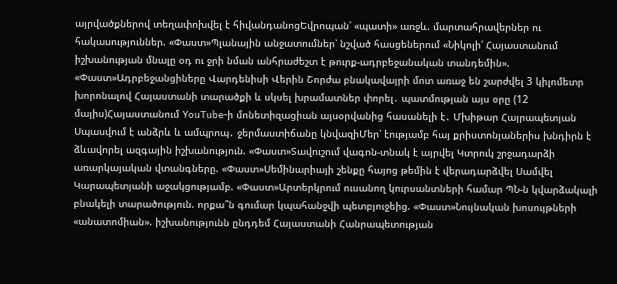այրվածքներով տեղափոխվել է հիվանդանոցԵվրոպան՝ «պատի» առջև. մարտահրավերներ ու հակասություններ. «Փաստ»Պլանային անջատումներ՝ նշված հասցեներում «Նիկոլի՝ Հայաստանում իշխանության մնալը օդ ու ջրի նման անհրաժեշտ է թուրք-ադրբեջանական տանդեմին». «Փաստ»Ադրբեջանցիները Վարդենիսի Վերին Շորժա բնակավայրի մոտ առաջ են շարժվել 3 կիլոմետր խորոնալով Հայաստանի տարածքի և սկսել խրամատներ փորել․ պատմության այս օրը (12 մայիս)Հայաստանում YouTube-ի մոնետիզացիան այսօրվանից հասանելի է․ Մխիթար Հայրապետյան Սպասվում է անձրև և ամպրոպ․ ջերմաստիճանը կնվազիՄեր՝ էությամբ հայ քրիստոնյաներիս խնդիրն է ձևավորել ազգային իշխանություն. «Փաստ»Տավուշում վագոն-տնակ է այրվել Կտրուկ շրջադարձի առարկայական վտանգները. «Փաստ»Սեմինարիայի շենքը հայոց թեմին է վերադարձվել Սամվել Կարապետյանի աջակցությամբ. «Փաստ»Արտերկրում ուսանող կուրսանտների համար ՊՆ-ն կվարձակալի բնակելի տարածություն. որքա՞ն գումար կպահանջվի պետբյուջեից. «Փաստ»Նույնական խոսույթների «անատոմիան». իշխանությունն ընդդեմ Հայաստանի Հանրապետության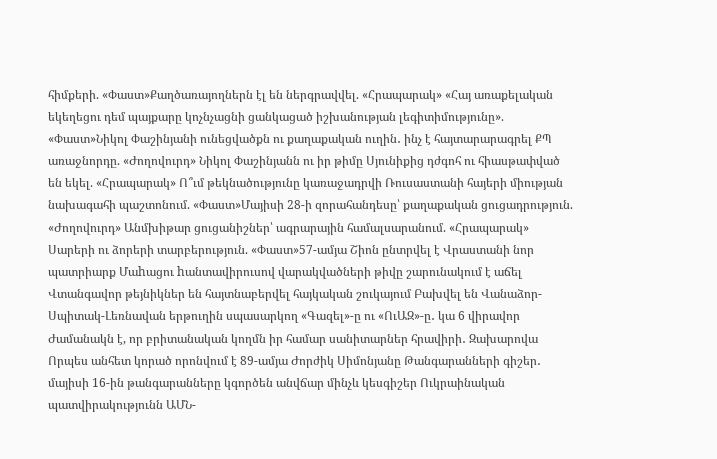հիմքերի. «Փաստ»Քաղծառայողներն էլ են ներգրավվել. «Հրապարակ» «Հայ առաքելական եկեղեցու դեմ պայքարը կոչնչացնի ցանկացած իշխանության լեգիտիմությունը». «Փաստ»Նիկոլ Փաշինյանի ունեցվածքն ու քաղաքական ուղին․ ինչ է հայտարարագրել ՔՊ առաջնորդը. «Ժողովուրդ» Նիկոլ Փաշինյանն ու իր թիմը Սյունիքից դժգոհ ու հիասթափված են եկել. «Հրապարակ» Ո՞ւմ թեկնածությունը կառաջադրվի Ռուսաստանի հայերի միության նախագահի պաշտոնում. «Փաստ»Մայիսի 28-ի զորահանդեսը՝ քաղաքական ցուցադրություն. «Ժողովուրդ» Անմխիթար ցուցանիշներ՝ ագրարային համալսարանում. «Հրապարակ» Սարերի ու ձորերի տարբերություն. «Փաստ»57-ամյա Շիոն ընտրվել է Վրաստանի նոր պատրիարք Մաhացու hանտավիրուսով վարակվածների թիվը շարունակում է աճել Վտանգավոր թեյնիկներ են հայտնաբերվել հայկական շուկայում Բախվել են Վանաձոր-Սպիտակ-Լեռնավան երթուղին սպասարկող «Գազել»-ը ու «ՈւԱԶ»-ը․ կա 6 վիրավոր Ժամանակն է, որ բրիտանական կողմն իր համար սանիտարներ հրավիրի․ Զախարովա Որպես անհետ կորած որոնվում է 89-ամյա Ժորժիկ Սիմոնյանը Թանգարանների գիշեր․ մայիսի 16-ին թանգարանները կգործեն անվճար մինչև կեսգիշեր Ուկրաինական պատվիրակությունն ԱՄՆ-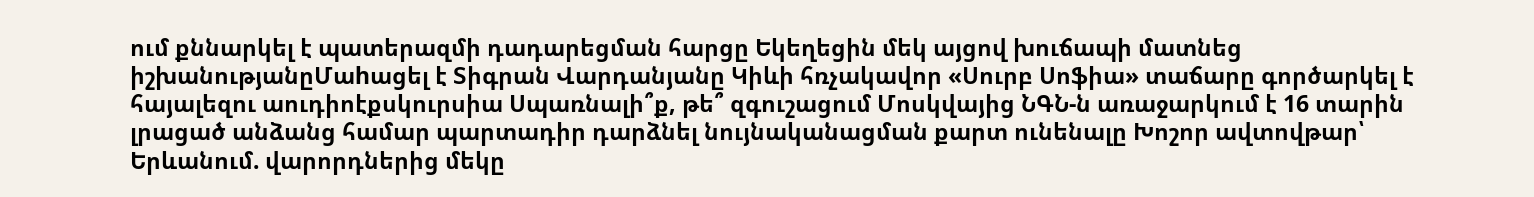ում քննարկել է պատերազմի դադարեցման հարցը Եկեղեցին մեկ այցով խուճապի մատնեց իշխանությանըՄաhացել է Տիգրան Վարդանյանը Կիևի հռչակավոր «Սուրբ Սոֆիա» տաճարը գործարկել է հայալեզու աուդիոէքսկուրսիա Սպառնալի՞ք, թե՞ զգուշացում Մոսկվայից ՆԳՆ-ն առաջարկում է 16 տարին լրացած անձանց համար պարտադիր դարձնել նույնականացման քարտ ունենալը Խոշոր ավտովթար՝ Երևանում. վարորդներից մեկը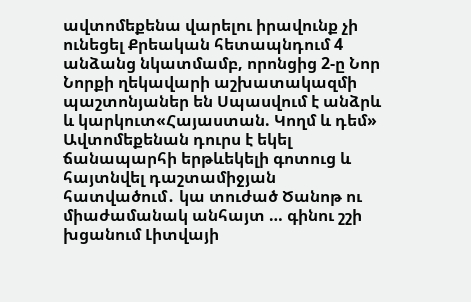ավտոմեքենա վարելու իրավունք չի ունեցել Քրեական հետապնդում 4 անձանց նկատմամբ, որոնցից 2-ը Նոր Նորքի ղեկավարի աշխատակազմի պաշտոնյաներ են Սպասվում է անձրև և կարկուտ«Հայաստան. Կողմ և դեմ» Ավտոմեքենան դուրս է եկել ճանապարհի երթևեկելի գոտուց և հայտնվել դաշտամիջյան հատվածում․ կա տուժած Ծանոթ ու միաժամանակ անհայտ … գինու շշի խցանում Լիտվայի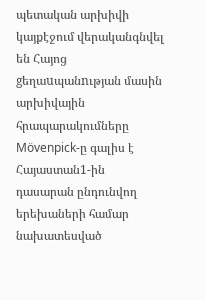պետական արխիվի կայքէջում վերականգնվել են Հայոց gեղաuպանnւթյան մասին արխիվային հրապարակումները Mövenpick-ը գալիս է Հայաստան1-ին դասարան ընդունվող երեխաների համար նախատեսված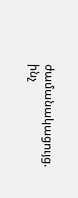ժամանակացույց. ինչ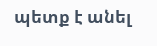պետք է անել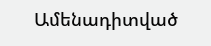Ամենադիտված